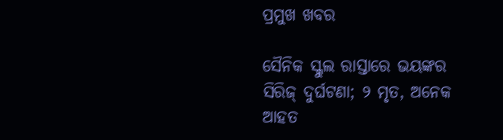ପ୍ରମୁଖ ଖବର

ସୈନିକ ସ୍କୁଲ ରାସ୍ତାରେ ଭୟଙ୍କର ସିରିଜ୍ ଦୁର୍ଘଟଣା; ୨ ମୃତ, ଅନେକ ଆହତ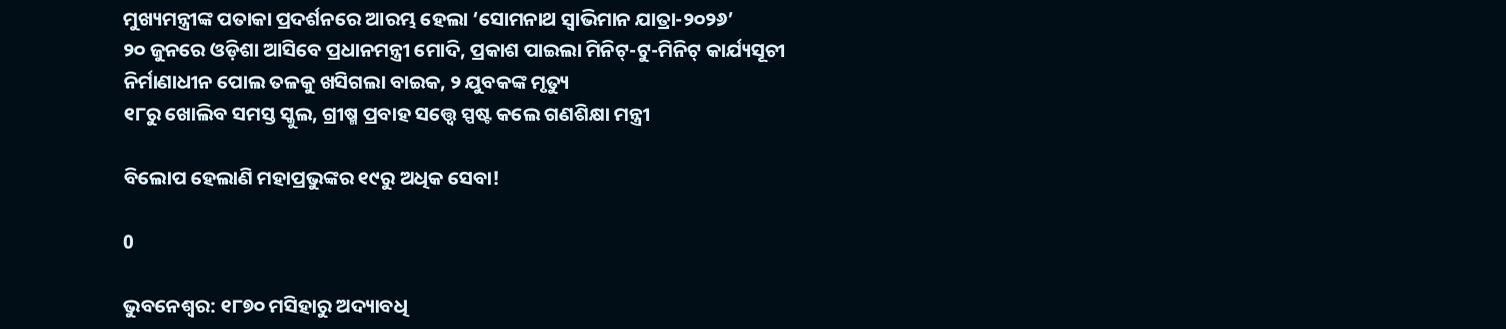ମୁଖ୍ୟମନ୍ତ୍ରୀଙ୍କ ପତାକା ପ୍ରଦର୍ଶନରେ ଆରମ୍ଭ ହେଲା ‘ସୋମନାଥ ସ୍ୱାଭିମାନ ଯାତ୍ରା-୨୦୨୬’
୨୦ ଜୁନରେ ଓଡ଼ିଶା ଆସିବେ ପ୍ରଧାନମନ୍ତ୍ରୀ ମୋଦି, ପ୍ରକାଶ ପାଇଲା ମିନିଟ୍‌-ଟୁ-ମିନିଟ୍ କାର୍ଯ୍ୟସୂଚୀ
ନିର୍ମାଣାଧୀନ ପୋଲ ତଳକୁ ଖସିଗଲା ବାଇକ, ୨ ଯୁବକଙ୍କ ମୃତ୍ୟୁ
୧୮ରୁ ଖୋଲିବ ସମସ୍ତ ସ୍କୁଲ, ଗ୍ରୀଷ୍ମ ପ୍ରବାହ ସତ୍ତ୍ୱେ ସ୍ପଷ୍ଟ କଲେ ଗଣଶିକ୍ଷା ମନ୍ତ୍ରୀ

ବିଲୋପ ହେଲାଣି ମହାପ୍ରଭୁଙ୍କର ୧୯ରୁ ଅଧିକ ସେବା!

0

ଭୁବନେଶ୍ବର: ୧୮୭୦ ମସିହାରୁ ଅଦ୍ୟାବଧି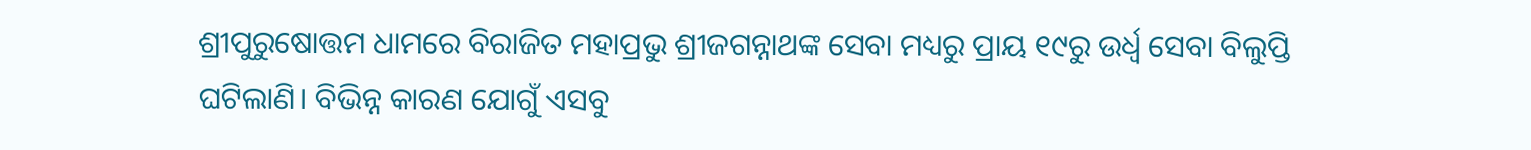ଶ୍ରୀପୁରୁଷୋତ୍ତମ ଧାମରେ ବିରାଜିତ ମହାପ୍ରଭୁ ଶ୍ରୀଜଗନ୍ନାଥଙ୍କ ସେବା ମଧ୍ୟରୁ ପ୍ରାୟ ୧୯ରୁ ଉର୍ଧ୍ବ ସେବା ବିଲୁପ୍ତି ଘଟିଲାଣି। ବିଭିନ୍ନ କାରଣ ଯୋଗୁଁ ଏସବୁ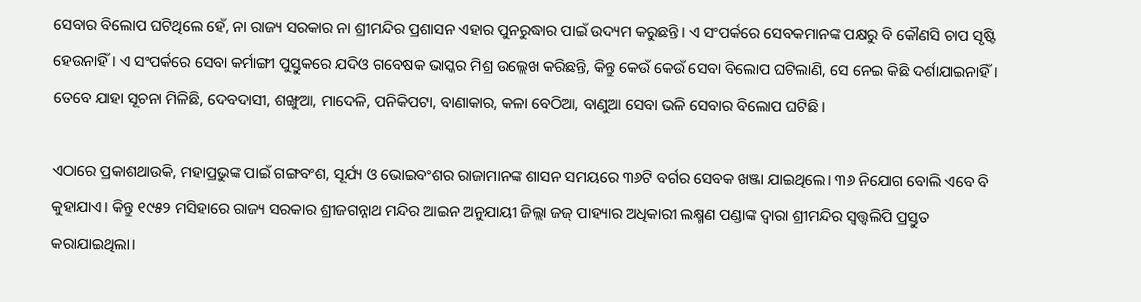ସେବାର ବିଲୋପ ଘଟିଥିଲେ ହେଁ, ନା ରାଜ୍ୟ ସରକାର ନା ଶ୍ରୀମନ୍ଦିର ପ୍ରଶାସନ ଏହାର ପୁନରୁଦ୍ଧାର ପାଇଁ ଉଦ୍ୟମ କରୁଛନ୍ତି। ଏ ସଂପର୍କରେ ସେବକମାନଙ୍କ ପକ୍ଷରୁ ବି କୌଣସି ଚାପ ସୃଷ୍ଟି ହେଉନାହିଁ। ଏ ସଂପର୍କରେ ସେବା କର୍ମାଙ୍ଗୀ ପୁସ୍ତୁକରେ ଯଦିଓ ଗବେଷକ ଭାସ୍କର ମିଶ୍ର ଉଲ୍ଲେଖ କରିଛନ୍ତି, କିନ୍ତୁ କେଉଁ କେଉଁ ସେବା ବିଲୋପ ଘଟିଲାଣି, ସେ ନେଇ କିଛି ଦର୍ଶାଯାଇନାହିଁ। ତେବେ ଯାହା ସୂଚନା ମିଳିଛି, ଦେବଦାସୀ, ଶଙ୍ଖୁଆ, ମାଦେଳି, ପନିକିପଟା, ବାଣାକାର, କଳା ବେଠିଆ, ବାଣୁଆ ସେବା ଭଳି ସେବାର ବିଲୋପ ଘଟିଛି।

ଏଠାରେ ପ୍ରକାଶଥାଉକି, ମହାପ୍ରଭୁଙ୍କ ପାଇଁ ଗଙ୍ଗବଂଶ, ସୂର୍ଯ୍ୟ ଓ ଭୋଇବଂଶର ରାଜାମାନଙ୍କ ଶାସନ ସମୟରେ ୩୬ଟି ବର୍ଗର ସେବକ ଖଞ୍ଜା ଯାଇଥିଲେ। ୩୬ ନିଯୋଗ ବୋଲି ଏବେ ବି କୁହାଯାଏ। କିନ୍ତୁ ୧୯୫୨ ମସିହାରେ ରାଜ୍ୟ ସରକାର ଶ୍ରୀଜଗନ୍ନାଥ ମନ୍ଦିର ଆଇନ ଅନୁଯାୟୀ ଜିଲ୍ଲା ଜଜ୍ ପାହ୍ୟାର ଅଧିକାରୀ ଲକ୍ଷ୍ମଣ ପଣ୍ଡାଙ୍କ ଦ୍ବାରା ଶ୍ରୀମନ୍ଦିର ସ୍ବତ୍ତ୍ବଲିପି ପ୍ରସ୍ତୁତ କରାଯାଇଥିଲା।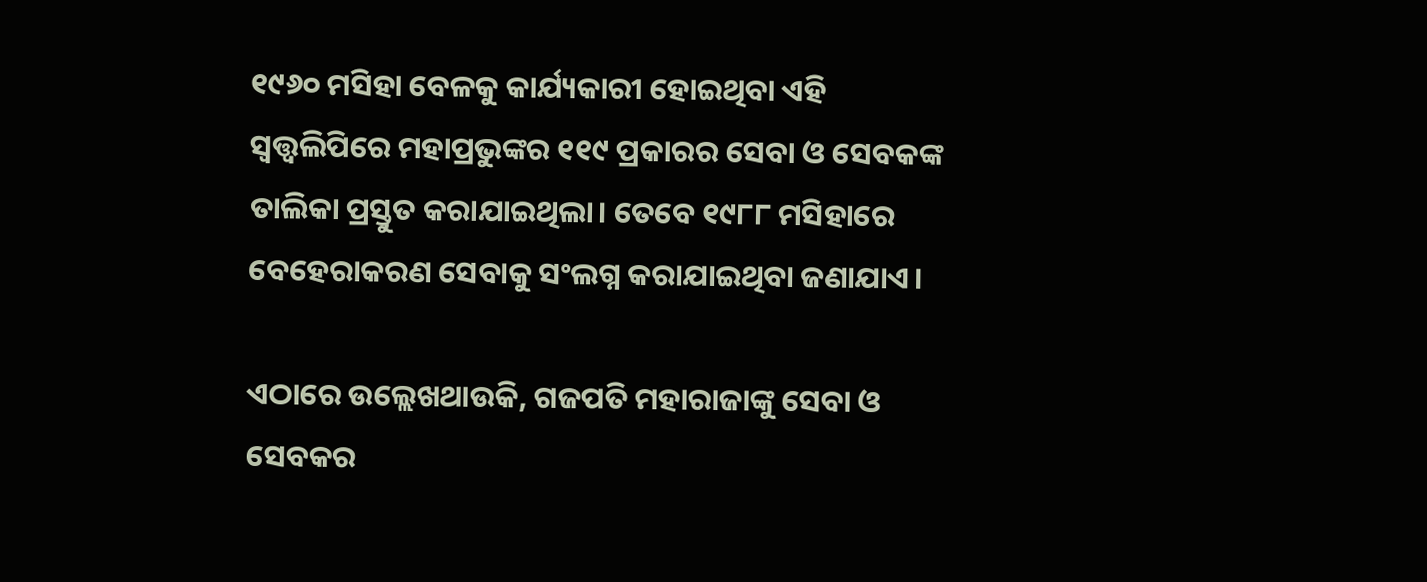୧୯୬୦ ମସିହା ବେଳକୁ କାର୍ଯ୍ୟକାରୀ ହୋଇଥିବା ଏହି ସ୍ବତ୍ତ୍ବଲିପିରେ ମହାପ୍ରଭୁଙ୍କର ୧୧୯ ପ୍ରକାରର ସେବା ଓ ସେବକଙ୍କ ତାଲିକା ପ୍ରସ୍ତୁତ କରାଯାଇଥିଲା। ତେବେ ୧୯୮୮ ମସିହାରେ ବେହେରାକରଣ ସେବାକୁ ସଂଲଗ୍ନ କରାଯାଇଥିବା ଜଣାଯାଏ।

ଏଠାରେ ଉଲ୍ଲେଖଥାଉକି, ଗଜପତି ମହାରାଜାଙ୍କୁ ସେବା ଓ ସେବକର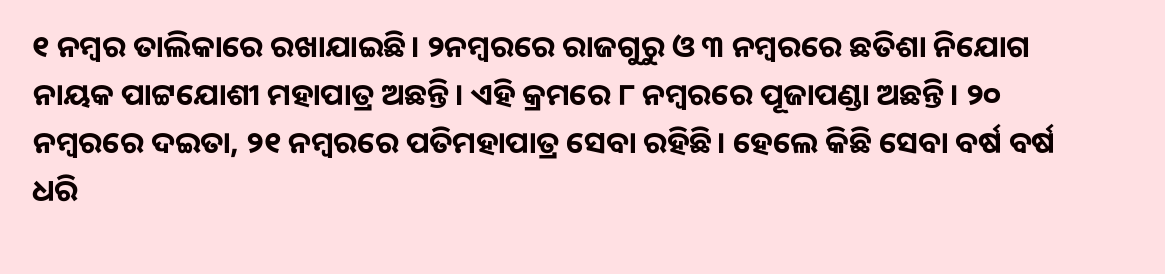୧ ନମ୍ବର ତାଲିକାରେ ରଖାଯାଇଛି। ୨ନମ୍ବରରେ ରାଜଗୁରୁ ଓ ୩ ନମ୍ବରରେ ଛତିଶା ନିଯୋଗ ନାୟକ ପାଟ୍ଟଯୋଶୀ ମହାପାତ୍ର ଅଛନ୍ତି। ଏହି କ୍ରମରେ ୮ ନମ୍ବରରେ ପୂଜାପଣ୍ଡା ଅଛନ୍ତି। ୨୦ ନମ୍ବରରେ ଦଇତା, ୨୧ ନମ୍ବରରେ ପତିମହାପାତ୍ର ସେବା ରହିଛି। ହେଲେ କିଛି ସେବା ବର୍ଷ ବର୍ଷ ଧରି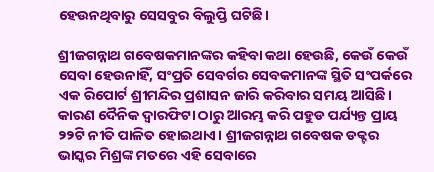ହେଉନଥିବାରୁ ସେସବୁର ବିଲୁପ୍ତି ଘଟିଛି।

ଶ୍ରୀଜଗନ୍ନାଥ ଗବେଷକମାନଙ୍କର କହିବା କଥା ହେଉଛି, କେଉଁ କେଉଁ ସେବା ହେଉନାହିଁ, ସଂପ୍ରତି ସେବର୍ଗର ସେବକମାନଙ୍କ ସ୍ଥିତି ସଂପର୍କରେ ଏକ ରିପୋର୍ଟ ଶ୍ରୀମନ୍ଦିର ପ୍ରଶାସନ ଜାରି କରିବାର ସମୟ ଆସିଛି। କାରଣ ଦୈନିକ ଦ୍ବାରଫିଟା ଠାରୁ ଆରମ୍ଭ କରି ପହୁଡ ପର୍ଯ୍ୟନ୍ତ ପ୍ରାୟ ୨୨ଟି ନୀତି ପାଳିତ ହୋଇଥାଏ। ଶ୍ରୀଜଗନ୍ନାଥ ଗବେଷକ ଡକ୍ଟର ଭାସ୍କର ମିଶ୍ରଙ୍କ ମତରେ ଏହି ସେବାରେ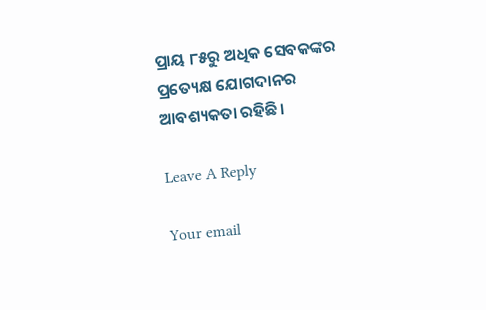ପ୍ରାୟ ୮୫ରୁ ଅଧିକ ସେବକଙ୍କର ପ୍ରତ୍ୟେକ୍ଷ ଯୋଗଦାନର ଆବଶ୍ୟକତା ରହିଛି।

Leave A Reply

Your email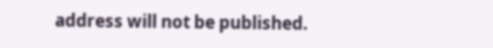address will not be published.